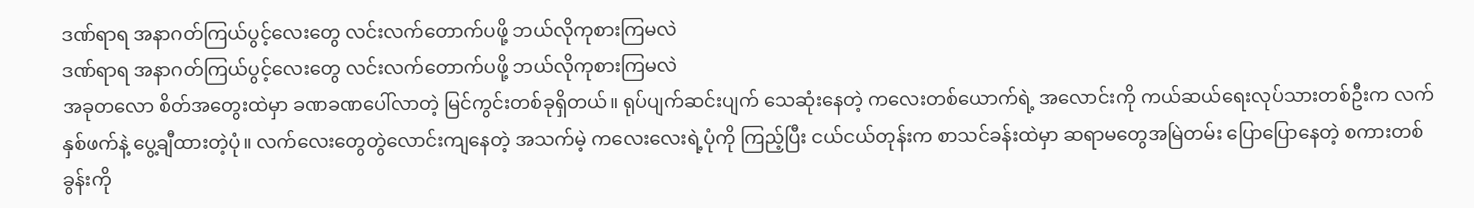ဒဏ်ရာရ အနာဂတ်ကြယ်ပွင့်လေးတွေ လင်းလက်တောက်ပဖို့ ဘယ်လိုကုစားကြမလဲ
ဒဏ်ရာရ အနာဂတ်ကြယ်ပွင့်လေးတွေ လင်းလက်တောက်ပဖို့ ဘယ်လိုကုစားကြမလဲ
အခုတလော စိတ်အတွေးထဲမှာ ခဏခဏပေါ်လာတဲ့ မြင်ကွင်းတစ်ခုရှိတယ်။ ရုပ်ပျက်ဆင်းပျက် သေဆုံးနေတဲ့ ကလေးတစ်ယောက်ရဲ့ အလောင်းကို ကယ်ဆယ်ရေးလုပ်သားတစ်ဦးက လက်နှစ်ဖက်နဲ့ ပွေ့ချီထားတဲ့ပုံ။ လက်လေးတွေတွဲလောင်းကျနေတဲ့ အသက်မဲ့ ကလေးလေးရဲ့ပုံကို ကြည့်ပြီး ငယ်ငယ်တုန်းက စာသင်ခန်းထဲမှာ ဆရာမတွေအမြဲတမ်း ပြောပြောနေတဲ့ စကားတစ်ခွန်းကို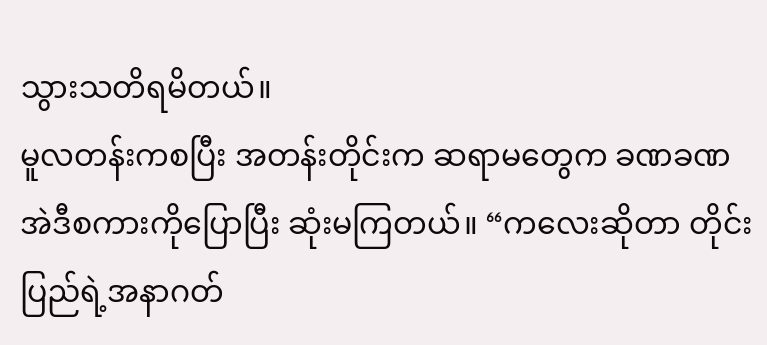သွားသတိရမိတယ်။
မူလတန်းကစပြီး အတန်းတိုင်းက ဆရာမတွေက ခဏခဏ အဲဒီစကားကိုပြောပြီး ဆုံးမကြတယ်။ “ကလေးဆိုတာ တိုင်းပြည်ရဲ့အနာဂတ်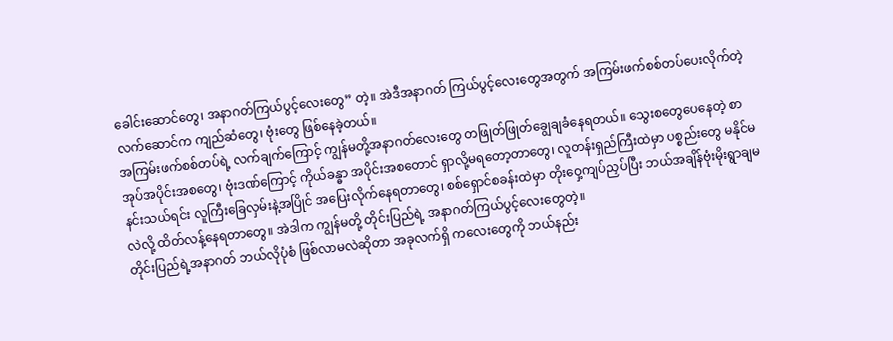ခေါင်းဆောင်တွေ၊ အနာဂတ်ကြယ်ပွင့်လေးတွေ” တဲ့။ အဲဒီအနာဂတ် ကြယ်ပွင့်လေးတွေအတွက် အကြမ်းဖက်စစ်တပ်ပေးလိုက်တဲ့ လက်ဆောင်က ကျည်ဆံတွေ၊ ဗုံးတွေ ဖြစ်နေခဲ့တယ်။
အကြမ်းဖက်စစ်တပ်ရဲ့ လက်ချက်ကြောင့် ကျွန်မတို့အနာဂတ်လေးတွေ တဖြုတ်ဖြုတ်ချွေချခံနေရတယ်။ သွေးစတွေပေနေတဲ့ စာအုပ်အပိုင်းအစတွေ၊ ဗုံးဒဏ်ကြောင့် ကိုယ်ခန္ဓာ အပိုင်းအစတောင် ရှာလို့မရတော့တာတွေ၊ လူတန်းရှည်ကြီးထဲမှာ ပစ္စည်းတွေ မနိုင်မနင်းသယ်ရင်း လူကြီးခြေလှမ်းနဲ့အပြိုင် အပြေးလိုက်နေရတာတွေ၊ စစ်ရှောင်စခန်းထဲမှာ တိုးဝှေ့ကျပ်ညှပ်ပြီး ဘယ်အချိန်ဗုံးမိုးရွာချမလဲလို့ ထိတ်လန့်နေရတာတွေ။ အဲဒါက ကျွန်မတို့ တိုင်းပြည်ရဲ့ အနာဂတ်ကြယ်ပွင့်လေးတွေတဲ့။
တိုင်းပြည်ရဲ့အနာဂတ် ဘယ်လိုပုံစံ ဖြစ်လာမလဲဆိုတာ အခုလက်ရှိ ကလေးတွေကို ဘယ်နည်း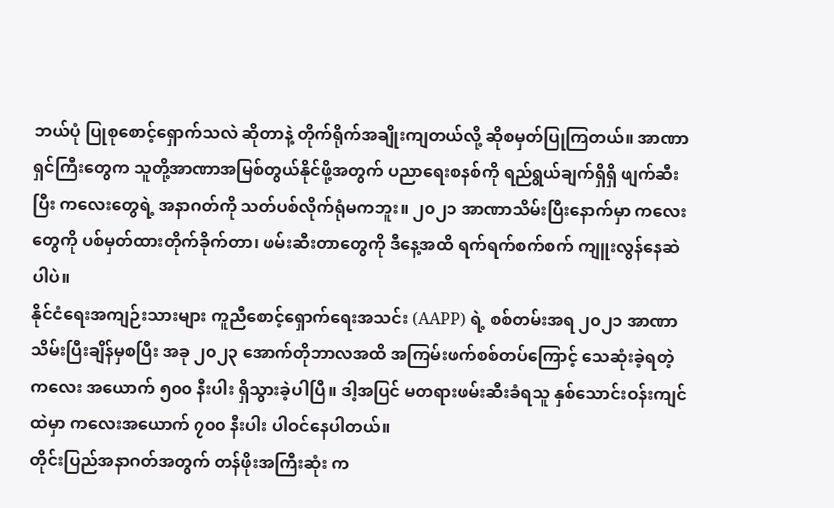ဘယ်ပုံ ပြုစုစောင့်ရှောက်သလဲ ဆိုတာနဲ့ တိုက်ရိုက်အချိုးကျတယ်လို့ ဆိုစမှတ်ပြုကြတယ်။ အာဏာရှင်ကြီးတွေက သူတို့အာဏာအမြစ်တွယ်နိုင်ဖို့အတွက် ပညာရေးစနစ်ကို ရည်ရွယ်ချက်ရှိရှိ ဖျက်ဆီးပြီး ကလေးတွေရဲ့ အနာဂတ်ကို သတ်ပစ်လိုက်ရုံမကဘူး။ ၂၀၂၁ အာဏာသိမ်းပြီးနောက်မှာ ကလေးတွေကို ပစ်မှတ်ထားတိုက်ခိုက်တာ၊ ဖမ်းဆီးတာတွေကို ဒီနေ့အထိ ရက်ရက်စက်စက် ကျူးလွန်နေဆဲပါပဲ။
နိုင်ငံရေးအကျဉ်းသားများ ကူညီစောင့်ရှောက်ရေးအသင်း (AAPP) ရဲ့ စစ်တမ်းအရ ၂၀၂၁ အာဏာသိမ်းပြီးချိန်မှစပြီး အခု ၂၀၂၃ အောက်တိုဘာလအထိ အကြမ်းဖက်စစ်တပ်ကြောင့် သေဆုံးခဲ့ရတဲ့ ကလေး အယောက် ၅၀၀ နီးပါး ရှိသွားခဲ့ပါပြီ။ ဒါ့အပြင် မတရားဖမ်းဆီးခံရသူ နှစ်သောင်းဝန်းကျင်ထဲမှာ ကလေးအယောက် ၇၀၀ နီးပါး ပါဝင်နေပါတယ်။
တိုင်းပြည်အနာဂတ်အတွက် တန်ဖိုးအကြီးဆုံး က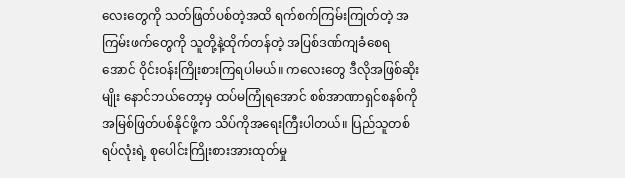လေးတွေကို သတ်ဖြတ်ပစ်တဲ့အထိ ရက်စက်ကြမ်းကြုတ်တဲ့ အကြမ်းဖက်တွေကို သူတို့နဲ့ထိုက်တန်တဲ့ အပြစ်ဒဏ်ကျခံစေရအောင် ဝိုင်းဝန်းကြိုးစားကြရပါမယ်။ ကလေးတွေ ဒီလိုအဖြစ်ဆိုးမျိုး နောင်ဘယ်တော့မှ ထပ်မကြုံရအောင် စစ်အာဏာရှင်စနစ်ကို အမြစ်ဖြတ်ပစ်နိုင်ဖို့က သိပ်ကိုအရေးကြီးပါတယ်။ ပြည်သူတစ်ရပ်လုံးရဲ့ စုပေါင်းကြိုးစားအားထုတ်မှု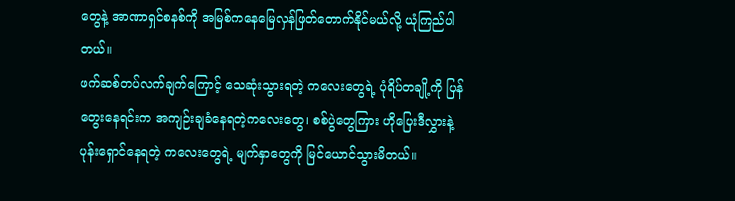တွေနဲ့ အာဏာရှင်စနစ်ကို အမြစ်ကနေမြေလှန်ဖြတ်တောက်နိုင်မယ်လို့ ယုံကြည်ပါတယ်။
ဖက်ဆစ်တပ်လက်ချက်ကြောင့် သေဆုံးသွားရတဲ့ ကလေးတွေရဲ့ ပုံရိပ်တချို့ကို ပြန်တွေးနေရင်းက အကျဉ်းချခံနေရတဲ့ကလေးတွေ၊ စစ်ပွဲတွေကြား ဟိုပြေးဒီလွှားနဲ့ ပုန်းရှောင်နေရတဲ့ ကလေးတွေရဲ့ မျက်နှာတွေကို မြင်ယောင်သွားမိတယ်။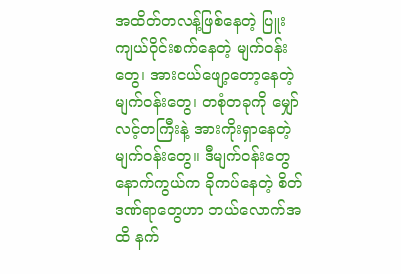အထိတ်တလန့်ဖြစ်နေတဲ့ ပြူးကျယ်ဝိုင်းစက်နေတဲ့ မျက်ဝန်းတွေ၊ အားငယ်ဖျော့တော့နေတဲ့ မျက်ဝန်းတွေ၊ တစုံတခုကို မျှော်လင့်တကြီးနဲ့ အားကိုးရှာနေတဲ့ မျက်ဝန်းတွေ။ ဒီမျက်ဝန်းတွေနောက်ကွယ်က ခိုကပ်နေတဲ့ စိတ်ဒဏ်ရာတွေဟာ ဘယ်လောက်အထိ နက်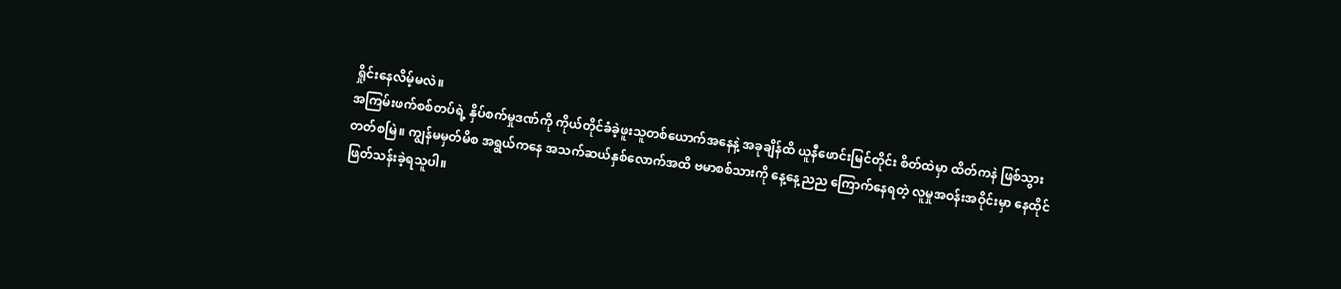ရှိုင်းနေလိမ့်မလဲ။
အကြမ်းဖက်စစ်တပ်ရဲ့ နှိပ်စက်မှုဒဏ်ကို ကိုယ်တိုင်ခံခဲ့ဖူးသူတစ်ယောက်အနေနဲ့ အခုချိန်ထိ ယူနီဖောင်းမြင်တိုင်း စိတ်ထဲမှာ ထိတ်ကနဲ ဖြစ်သွားတတ်စမြဲ။ ကျွန်မမှတ်မိစ အရွယ်ကနေ အသက်ဆယ်နှစ်လောက်အထိ ဗမာစစ်သားကို နေ့နေ့ညည ကြောက်နေရတဲ့ လူမှုအဝန်းအဝိုင်းမှာ နေထိုင်ဖြတ်သန်းခဲ့ရသူပါ။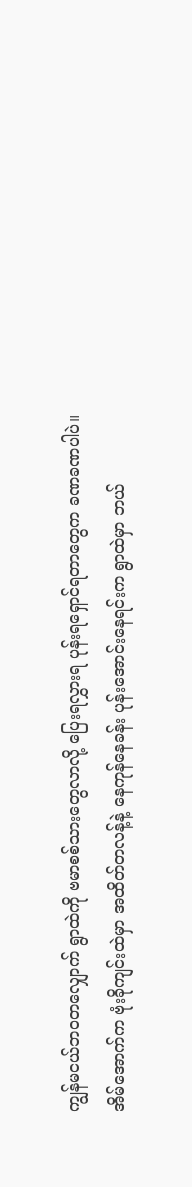ကျွန်မငယ်ဘဝတလျှောက် ရွာထဲကို ဗမာစစ်သားတွေလာလို့ ပြေးရလွှားရ ပုန်းရရှောင်ရတာတွေက ခဏခဏပါပဲ။
အိမ်အောက်က ဗုံးခိုကျင်းထဲမှာ အထိတ်တလန့်နဲ့ နေကုန်နေခန်း ပုန်းအောင်းနေရင်းက ရွာထဲမှာ ဘယ်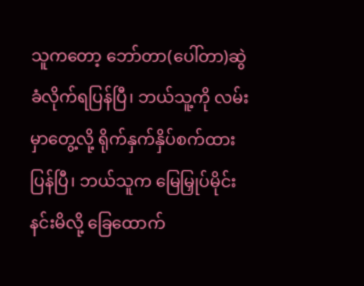သူကတော့ ဘော်တာ(ပေါ်တာ)ဆွဲခံလိုက်ရပြန်ပြီ၊ ဘယ်သူ့ကို လမ်းမှာတွေ့လို့ ရိုက်နှက်နှိပ်စက်ထားပြန်ပြီ၊ ဘယ်သူက မြေမြှုပ်မိုင်းနင်းမိလို့ ခြေထောက်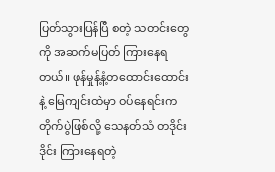ပြတ်သွားပြန်ပြီ စတဲ့ သတင်းတွေကို အဆက်မပြတ် ကြားနေရတယ်။ ဖုန်မှုန့်နံ့တထောင်းထောင်းနဲ့ မြေကျင်းထဲမှာ ဝပ်နေရင်းက တိုက်ပွဲဖြစ်လို့ သေနတ်သံ တဒိုင်းဒိုင်း ကြားနေရတဲ့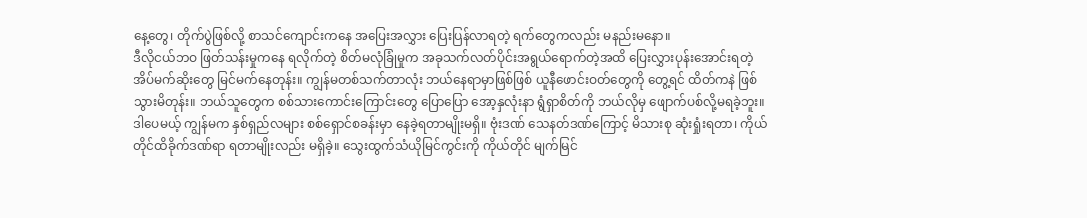နေ့တွေ၊ တိုက်ပွဲဖြစ်လို့ စာသင်ကျောင်းကနေ အပြေးအလွှား ပြေးပြန်လာရတဲ့ ရက်တွေကလည်း မနည်းမနော။
ဒီလိုငယ်ဘဝ ဖြတ်သန်းမှုကနေ ရလိုက်တဲ့ စိတ်မလုံခြုံမှုက အခုသက်လတ်ပိုင်းအရွယ်ရောက်တဲ့အထိ ပြေးလွှားပုန်းအောင်းရတဲ့ အိပ်မက်ဆိုးတွေ မြင်မက်နေတုန်း။ ကျွန်မတစ်သက်တာလုံး ဘယ်နေရာမှာဖြစ်ဖြစ် ယူနီဖောင်းဝတ်တွေကို တွေ့ရင် ထိတ်ကနဲ ဖြစ်သွားမိတုန်း။ ဘယ်သူတွေက စစ်သားကောင်းကြောင်းတွေ ပြောပြော အော့နှလုံးနာ ရွံရှာစိတ်ကို ဘယ်လိုမှ ဖျောက်ပစ်လို့မရခဲ့ဘူး။
ဒါပေမယ့် ကျွန်မက နှစ်ရှည်လများ စစ်ရှောင်စခန်းမှာ နေခဲ့ရတာမျိုးမရှိ။ ဗုံးဒဏ် သေနတ်ဒဏ်ကြောင့် မိသားစု ဆုံးရှုံးရတာ၊ ကိုယ်တိုင်ထိခိုက်ဒဏ်ရာ ရတာမျိုးလည်း မရှိခဲ့။ သွေးထွက်သံယိုမြင်ကွင်းကို ကိုယ်တိုင် မျက်မြင်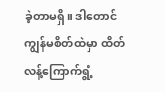ခဲ့တာမရှိ။ ဒါတောင် ကျွန်မစိတ်ထဲမှာ ထိတ်လန့်ကြောက်ရွံ့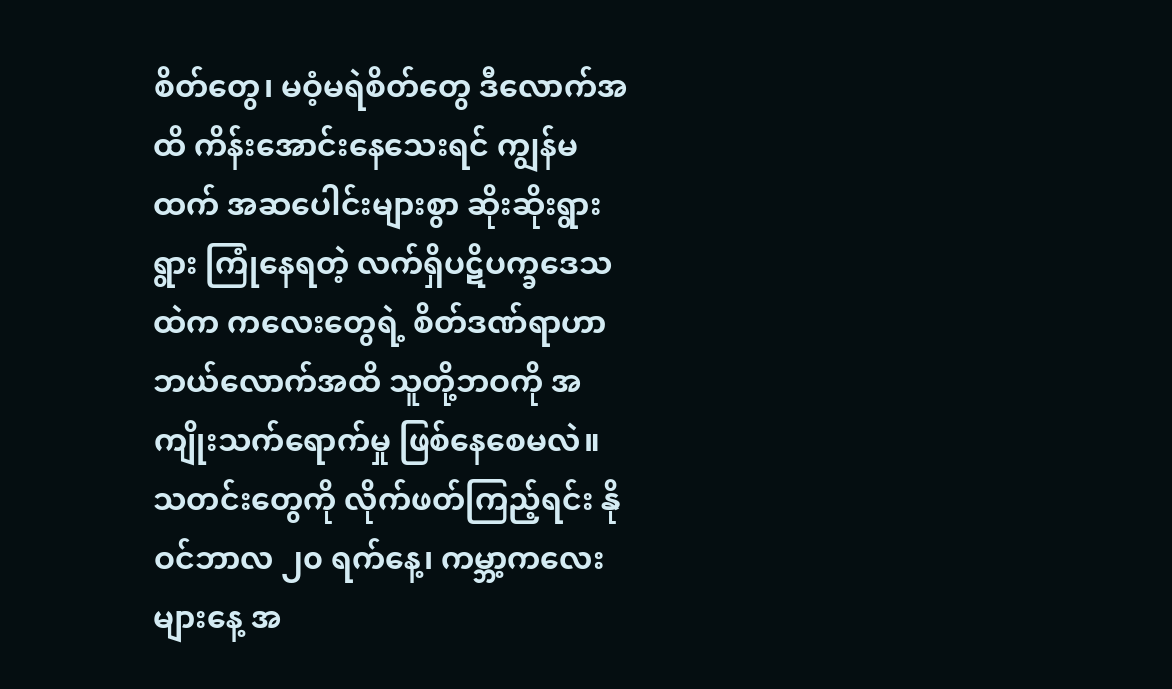စိတ်တွေ၊ မဝံ့မရဲစိတ်တွေ ဒီလောက်အထိ ကိန်းအောင်းနေသေးရင် ကျွန်မထက် အဆပေါင်းများစွာ ဆိုးဆိုးရွားရွား ကြုံနေရတဲ့ လက်ရှိပဋိပက္ခဒေသထဲက ကလေးတွေရဲ့ စိတ်ဒဏ်ရာဟာ ဘယ်လောက်အထိ သူတို့ဘဝကို အကျိုးသက်ရောက်မှု ဖြစ်နေစေမလဲ။
သတင်းတွေကို လိုက်ဖတ်ကြည့်ရင်း နိုဝင်ဘာလ ၂၀ ရက်နေ့၊ ကမ္ဘာ့ကလေးများနေ့ အ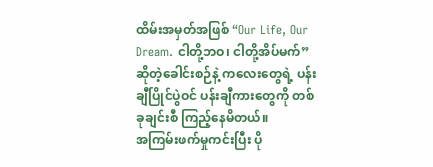ထိမ်းအမှတ်အဖြစ် “Our Life, Our Dream. ငါတို့ဘဝ၊ ငါတို့အိပ်မက်” ဆိုတဲ့ခေါင်းစဉ်နဲ့ ကလေးတွေရဲ့ ပန်းချီပြိုင်ပွဲဝင် ပန်းချီကားတွေကို တစ်ခုချင်းစီ ကြည့်နေမိတယ်။
အကြမ်းဖက်မှုကင်းပြီး ပို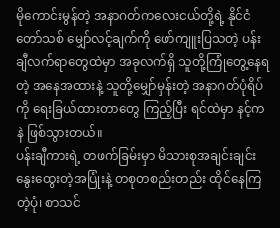မိုကောင်းမွန်တဲ့ အနာဂတ်ကလေးငယ်တို့ရဲ့ နိုင်ငံတော်သစ် မျှော်လင့်ချက်ကို ဖော်ကျူးပြသတဲ့ ပန်းချီလက်ရာတွေထဲမှာ အခုလက်ရှိ သူတို့ကြုံတွေ့နေရတဲ့ အနေအထားနဲ့ သူတို့မျှော်မှန်းတဲ့ အနာဂတ်ပုံရိပ်ကို ရေးခြယ်ထားတာတွေ ကြည့်ပြီး ရင်ထဲမှာ နင့်ကနဲ ဖြစ်သွားတယ်။
ပန်းချီကားရဲ့ တဖက်ခြမ်းမှာ မိသားစုအချင်းချင်း နွေးထွေးတဲ့အပြုံးနဲ့ တစုတစည်းတည်း ထိုင်နေကြတဲ့ပုံ၊ စာသင်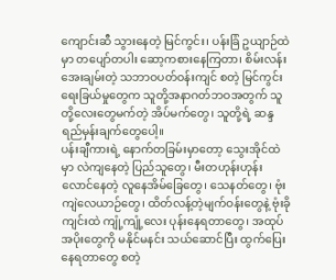ကျောင်းဆီ သွားနေတဲ့ မြင်ကွင်း၊ ပန်းခြံ ဥယျာဉ်ထဲမှာ တပျော်တပါး ဆော့ကစားနေကြတာ၊ စိမ်းလန်းအေးချမ်းတဲ့ သဘာဝပတ်ဝန်းကျင် စတဲ့ မြင်ကွင်းရေးခြယ်မှုတွေက သူတို့အနာဂတ်ဘဝအတွက် သူတို့လေးတွေမက်တဲ့ အိပ်မက်တွေ၊ သူတို့ရဲ့ ဆန္ဒ ရည်မှန်းချက်တွေပေါ့။
ပန်းချီကားရဲ့ နောက်တခြမ်းမှာတော့ သွေးအိုင်ထဲမှာ လဲကျနေတဲ့ ပြည်သူတွေ၊ မီးတဟုန်းဟုန်း လောင်နေတဲ့ လူနေအိမ်ခြေတွေ၊ သေနတ်တွေ၊ ဗုံးကျဲလေယာဉ်တွေ၊ ထိတ်လန့်တဲ့မျက်ဝန်းတွေနဲ့ ဗုံးခိုကျင်းထဲ ကျုံ့ကျုံ့လေး ပုန်းနေရတာတွေ၊ အထုပ်အပိုးတွေကို မနိုင်မနင်း သယ်ဆောင်ပြီး ထွက်ပြေးနေရတာတွေ စတဲ့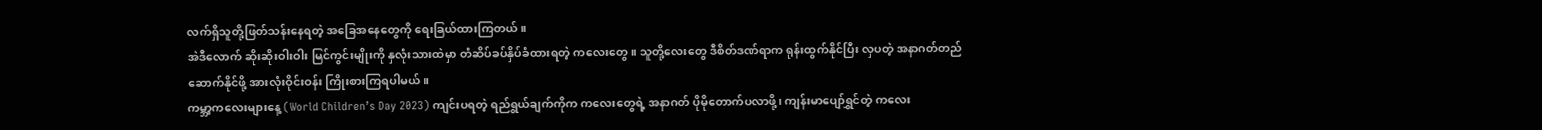လက်ရှိသူတို့ဖြတ်သန်းနေရတဲ့ အခြေအနေတွေကို ရေးခြယ်ထားကြတယ်။
အဲဒီလောက် ဆိုးဆိုးဝါးဝါး မြင်ကွင်းမျိုးကို နှလုံးသားထဲမှာ တံဆိပ်ခပ်နှိပ်ခံထားရတဲ့ ကလေးတွေ။ သူတို့လေးတွေ ဒီစိတ်ဒဏ်ရာက ရုန်းထွက်နိုင်ပြီး လှပတဲ့ အနာဂတ်တည်ဆောက်နိုင်ဖို့ အားလုံးဝိုင်းဝန်း ကြိုးစားကြရပါမယ်။
ကမ္ဘာ့ကလေးများနေ့ (World Children’s Day 2023) ကျင်းပရတဲ့ ရည်ရွယ်ချက်ကိုက ကလေးတွေရဲ့ အနာဂတ် ပိုမိုတောက်ပလာဖို့၊ ကျန်းမာပျော်ရွှင်တဲ့ ကလေး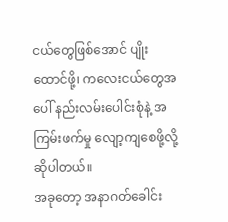ငယ်တွေဖြစ်အောင် ပျိုးထောင်ဖို့၊ ကလေးငယ်တွေအပေါ် နည်းလမ်းပေါင်းစုံနဲ့ အကြမ်းဖက်မှု လျော့ကျစေဖို့လို့ ဆိုပါတယ်။
အခုတော့ အနာဂတ်ခေါင်း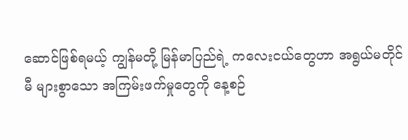ဆောင်ဖြစ်ရမယ့် ကျွန်မတို့ မြန်မာပြည်ရဲ့ ကလေးငယ်တွေဟာ အရွယ်မတိုင်မီ များစွာသော အကြမ်းဖက်မှုတွေကို နေ့စဉ်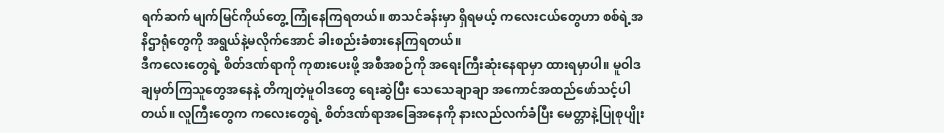ရက်ဆက် မျက်မြင်ကိုယ်တွေ့ ကြုံနေကြရတယ်။ စာသင်ခန်းမှာ ရှိရမယ့် ကလေးငယ်တွေဟာ စစ်ရဲ့အနိဌာရုံတွေကို အရွယ်နဲ့မလိုက်အောင် ခါးစည်းခံစားနေကြရတယ်။
ဒီကလေးတွေရဲ့ စိတ်ဒဏ်ရာကို ကုစားပေးဖို့ အစီအစဉ်ကို အရေးကြီးဆုံးနေရာမှာ ထားရမှာပါ။ မူဝါဒချမှတ်ကြသူတွေအနေနဲ့ တိကျတဲ့မူဝါဒတွေ ရေးဆွဲပြီး သေသေချာချာ အကောင်အထည်ဖော်သင့်ပါတယ်။ လူကြီးတွေက ကလေးတွေရဲ့ စိတ်ဒဏ်ရာအခြေအနေကို နားလည်လက်ခံပြီး မေတ္တာနဲ့ပြုစုပျိုး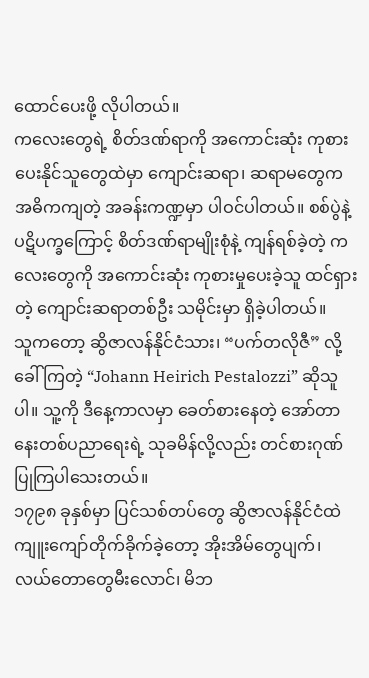ထောင်ပေးဖို့ လိုပါတယ်။
ကလေးတွေရဲ့ စိတ်ဒဏ်ရာကို အကောင်းဆုံး ကုစားပေးနိုင်သူတွေထဲမှာ ကျောင်းဆရာ၊ ဆရာမတွေက အဓိကကျတဲ့ အခန်းကဏ္ဍမှာ ပါဝင်ပါတယ်။ စစ်ပွဲနဲ့ ပဋိပက္ခကြောင့် စိတ်ဒဏ်ရာမျိုးစုံနဲ့ ကျန်ရစ်ခဲ့တဲ့ ကလေးတွေကို အကောင်းဆုံး ကုစားမှုပေးခဲ့သူ ထင်ရှားတဲ့ ကျောင်းဆရာတစ်ဦး သမိုင်းမှာ ရှိခဲ့ပါတယ်။
သူကတော့ ဆွိဇာလန်နိုင်ငံသား၊ “ပက်တလိုဇီ” လို့ခေါ်ကြတဲ့ “Johann Heirich Pestalozzi” ဆိုသူပါ။ သူ့ကို ဒီနေ့ကာလမှာ ခေတ်စားနေတဲ့ အော်တာနေးတစ်ပညာရေးရဲ့ သုခမိန်လို့လည်း တင်စားဂုဏ်ပြုကြပါသေးတယ်။
၁၇၉၈ ခုနှစ်မှာ ပြင်သစ်တပ်တွေ ဆွိဇာလန်နိုင်ငံထဲ ကျူးကျော်တိုက်ခိုက်ခဲ့တော့ အိုးအိမ်တွေပျက်၊ လယ်တောတွေမီးလောင်၊ မိဘ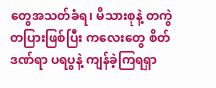တွေအသတ်ခံရ၊ မိသားစုနဲ့ တကွဲတပြားဖြစ်ပြီး ကလေးတွေ စိတ်ဒဏ်ရာ ပရပွနဲ့ ကျန်ခဲ့ကြရရှာ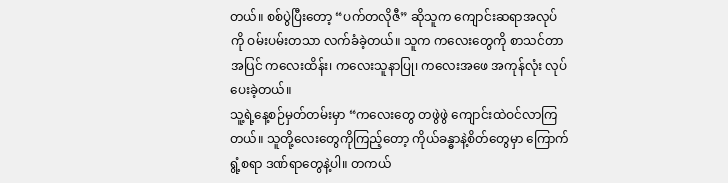တယ်။ စစ်ပွဲပြီးတော့ “ပက်တလိုဇီ” ဆိုသူက ကျောင်းဆရာအလုပ်ကို ဝမ်းပမ်းတသာ လက်ခံခဲ့တယ်။ သူက ကလေးတွေကို စာသင်တာအပြင် ကလေးထိန်း၊ ကလေးသူနာပြု၊ ကလေးအဖေ အကုန်လုံး လုပ်ပေးခဲ့တယ်။
သူ့ရဲ့နေ့စဉ်မှတ်တမ်းမှာ “ကလေးတွေ တဖွဲဖွဲ ကျောင်းထဲဝင်လာကြတယ်။ သူတို့လေးတွေကိုကြည့်တော့ ကိုယ်ခန္ဓာနဲ့စိတ်တွေမှာ ကြောက်ရွံ့စရာ ဒဏ်ရာတွေနဲ့ပါ။ တကယ်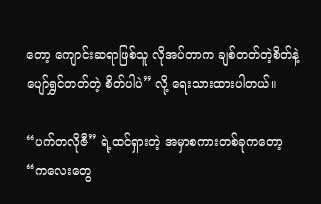တော့ ကျောင်းဆရာဖြစ်သူ လိုအပ်တာက ချစ်တတ်တဲ့စိတ်နဲ့ ပျော်ရွှင်တတ်တဲ့ စိတ်ပါပဲ” လို့ ရေးသားထားပါတယ်။

“ပက်တလိုဇီ” ရဲ့ထင်ရှားတဲ့ အမှာစကားတစ်ခုကတော့ “ကလေးတွေ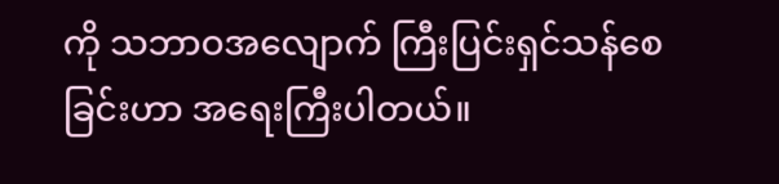ကို သဘာဝအလျောက် ကြီးပြင်းရှင်သန်စေခြင်းဟာ အရေးကြီးပါတယ်။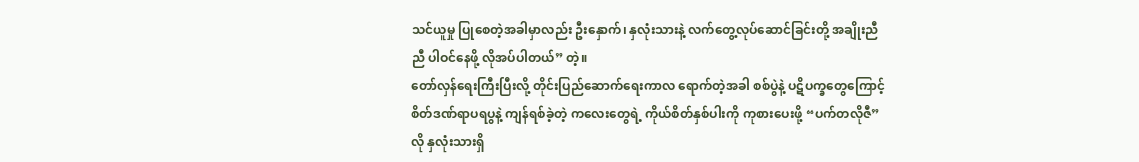သင်ယူမှု ပြုစေတဲ့အခါမှာလည်း ဦးနှောက်၊ နှလုံးသားနဲ့ လက်တွေ့လုပ်ဆောင်ခြင်းတို့ အချိုးညီညီ ပါဝင်နေဖို့ လိုအပ်ပါတယ်” တဲ့။
တော်လှန်ရေးကြီးပြီးလို့ တိုင်းပြည်ဆောက်ရေးကာလ ရောက်တဲ့အခါ စစ်ပွဲနဲ့ ပဋိပက္ခတွေကြောင့် စိတ်ဒဏ်ရာပရပွနဲ့ ကျန်ရစ်ခဲ့တဲ့ ကလေးတွေရဲ့ ကိုယ်စိတ်နှစ်ပါးကို ကုစားပေးဖို့ “ပက်တလိုဇီ” လို နှလုံးသားရှိ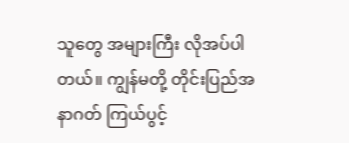သူတွေ အများကြီး လိုအပ်ပါတယ်။ ကျွန်မတို့ တိုင်းပြည်အနာဂတ် ကြယ်ပွင့်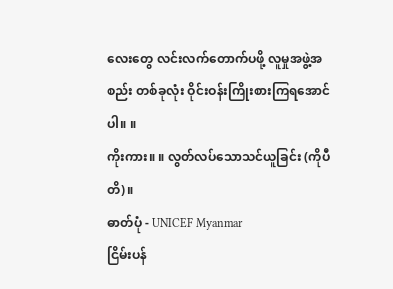လေးတွေ လင်းလက်တောက်ပဖို့ လူမှုအဖွဲ့အစည်း တစ်ခုလုံး ဝိုင်းဝန်းကြိုးစားကြရအောင်ပါ။ ။
ကိုးကား။ ။ လွတ်လပ်သောသင်ယူခြင်း (ကိုပီတိ)။
ဓာတ်ပုံ - UNICEF Myanmar
ငြိမ်းပန်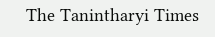The Tanintharyi Times